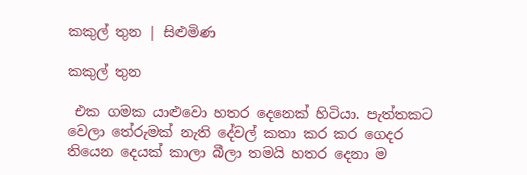කකුල් තුන | සිළුමිණ

කකුල් තුන

 එක ගමක යාළුවො හතර දෙනෙක් හිටියා. පැත්තකට වෙලා ‍තේරුමක් නැති දේවල් කතා කර කර ගෙදර තියෙන දෙයක් කාලා බීලා තමයි හතර දෙනා ම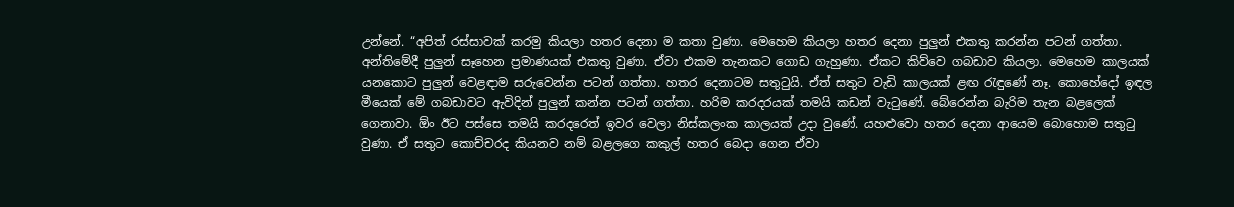උන්නේ. “අපිත් රස්සාවක් කරමු කියලා හතර දෙනා ම කතා වුණා. මෙහෙම කියලා හතර දෙනා පුලුන් එකතු කරන්න පටන් ගත්තා. අන්තිමේදී පුලුන් සෑහෙන ප්‍රමාණයක් එකතු වුණා. ඒවා එකම තැනකට ගොඩ ගැහුණා. ඒකට කිව්වෙ ගබඩාව කියලා. මෙහෙම කාලයක් යනකොට පුලුන් වෙළඳාම සරුවෙන්න පටන් ගත්තා. හතර දෙනාටම සතුටුයි. ඒත් සතුට වැඩි කාලයක් ළඟ රැඳුණේ නෑ. කොහේදෝ ඉඳල මීයෙක් මේ ගබඩාවට ඇවිදින් පුලුන් කන්න පටන් ගත්තා. හරිම කරදරයක් තමයි කඩන් වැටුණේ. බේරෙන්න බැරිම තැන බළලෙක් ගෙනාවා. ඕං ඊට පස්සෙ තමයි කරදරෙත් ඉවර වෙලා නිස්කලංක කාලයක් උදා වුණේ. යහළුවො හතර දෙනා ආයෙම බොහොම සතුටු වුණා. ඒ සතුට කොච්චරද කියනව නම් බළලගෙ කකුල් හතර බෙදා ගෙන ඒවා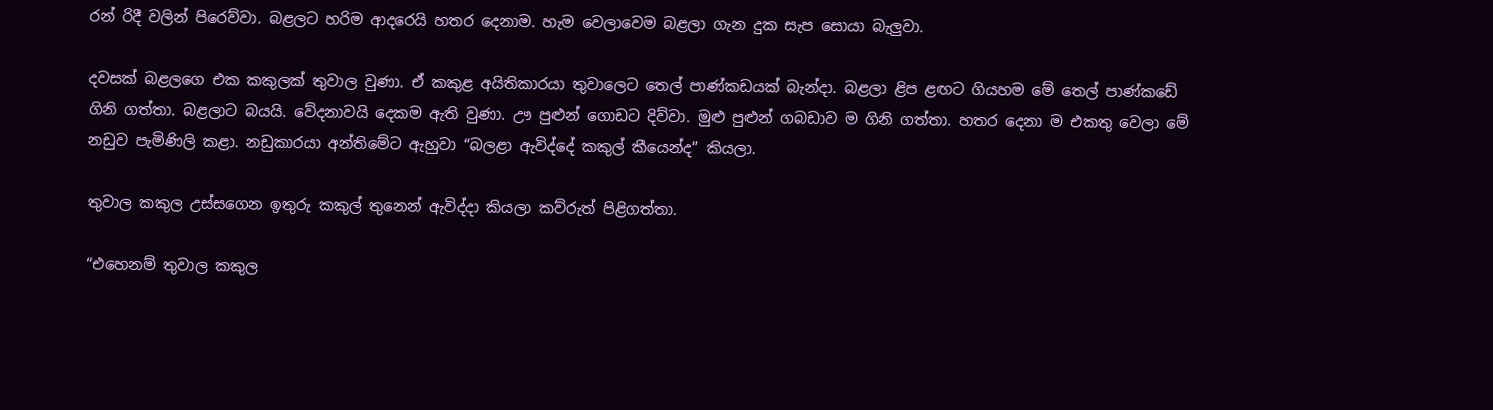රන් රිදී වලින් පිරෙව්වා. බළලට හරිම ආදරෙයි හතර දෙනාම. හැම වෙලාවෙම බළලා ගැන දුක සැප සොයා බැලුවා.

දවසක් බළලගෙ එක කකුලක් තුවාල වුණා. ඒ කකුළ අයිතිකාරයා තුවාලෙට තෙල් පාණ්කඩයක් බැන්දා. බළලා ළිප ළඟට ගියහම මේ තෙල් පාණ්කඩේ ගිනි ගත්තා. බළලාට බයයි. වේදනාවයි දෙකම ඇති වුණා. ඌ පුළුන් ගොඩට දිව්වා. මුළු පුළුන් ගබඩාව ම ගිනි ගත්තා. හතර දෙනා ම එකතු වෙලා මේ නඩුව පැමිණිලි කළා. නඩුකාරයා අන්තිමේට ඇහුවා “බලළා ඇවිද්දේ කකුල් කීයෙන්ද” කියලා.

තුවාල කකුල උස්සගෙන ඉතුරු කකුල් තුනෙන් ඇවිද්දා කියලා කව්රුත් පිළිගත්තා.

“එහෙනම් තුවාල කකුල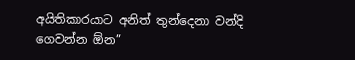අයිතිකාරයාට අනිත් තුන්දෙනා වන්දි ගෙවන්න ඕන”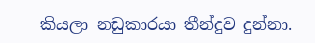කියලා නඩුකාරයා තීන්දුව දුන්නා.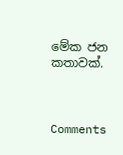මේක ජන කතාවක්.



Comments